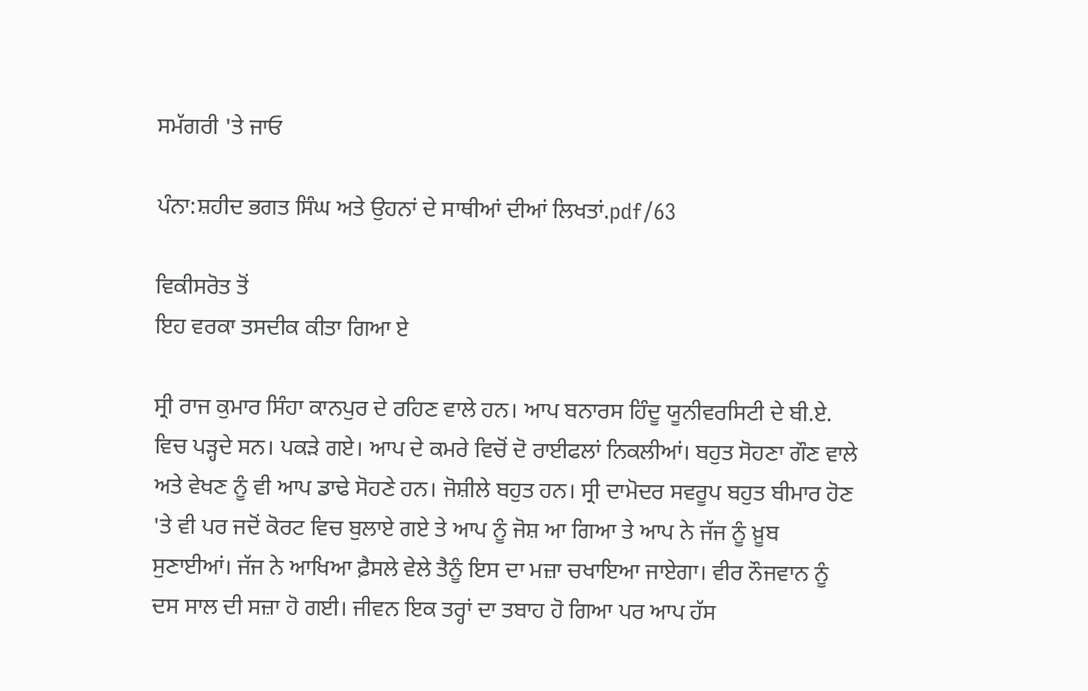ਸਮੱਗਰੀ 'ਤੇ ਜਾਓ

ਪੰਨਾ:ਸ਼ਹੀਦ ਭਗਤ ਸਿੰਘ ਅਤੇ ਉਹਨਾਂ ਦੇ ਸਾਥੀਆਂ ਦੀਆਂ ਲਿਖਤਾਂ.pdf/63

ਵਿਕੀਸਰੋਤ ਤੋਂ
ਇਹ ਵਰਕਾ ਤਸਦੀਕ ਕੀਤਾ ਗਿਆ ਏ

ਸ੍ਰੀ ਰਾਜ ਕੁਮਾਰ ਸਿੰਹਾ ਕਾਨਪੁਰ ਦੇ ਰਹਿਣ ਵਾਲੇ ਹਨ। ਆਪ ਬਨਾਰਸ ਹਿੰਦੂ ਯੂਨੀਵਰਸਿਟੀ ਦੇ ਬੀ.ਏ. ਵਿਚ ਪੜ੍ਹਦੇ ਸਨ। ਪਕੜੇ ਗਏ। ਆਪ ਦੇ ਕਮਰੇ ਵਿਚੋਂ ਦੋ ਰਾਈਫਲਾਂ ਨਿਕਲੀਆਂ। ਬਹੁਤ ਸੋਹਣਾ ਗੌਣ ਵਾਲੇ ਅਤੇ ਵੇਖਣ ਨੂੰ ਵੀ ਆਪ ਡਾਢੇ ਸੋਹਣੇ ਹਨ। ਜੋਸ਼ੀਲੇ ਬਹੁਤ ਹਨ। ਸ੍ਰੀ ਦਾਮੋਦਰ ਸਵਰੂਪ ਬਹੁਤ ਬੀਮਾਰ ਹੋਣ 'ਤੇ ਵੀ ਪਰ ਜਦੋਂ ਕੋਰਟ ਵਿਚ ਬੁਲਾਏ ਗਏ ਤੇ ਆਪ ਨੂੰ ਜੋਸ਼ ਆ ਗਿਆ ਤੇ ਆਪ ਨੇ ਜੱਜ ਨੂੰ ਖ਼ੂਬ ਸੁਣਾਈਆਂ। ਜੱਜ ਨੇ ਆਖਿਆ ਫ਼ੈਸਲੇ ਵੇਲੇ ਤੈਨੂੰ ਇਸ ਦਾ ਮਜ਼ਾ ਚਖਾਇਆ ਜਾਏਗਾ। ਵੀਰ ਨੌਜਵਾਨ ਨੂੰ ਦਸ ਸਾਲ ਦੀ ਸਜ਼ਾ ਹੋ ਗਈ। ਜੀਵਨ ਇਕ ਤਰ੍ਹਾਂ ਦਾ ਤਬਾਹ ਹੋ ਗਿਆ ਪਰ ਆਪ ਹੱਸ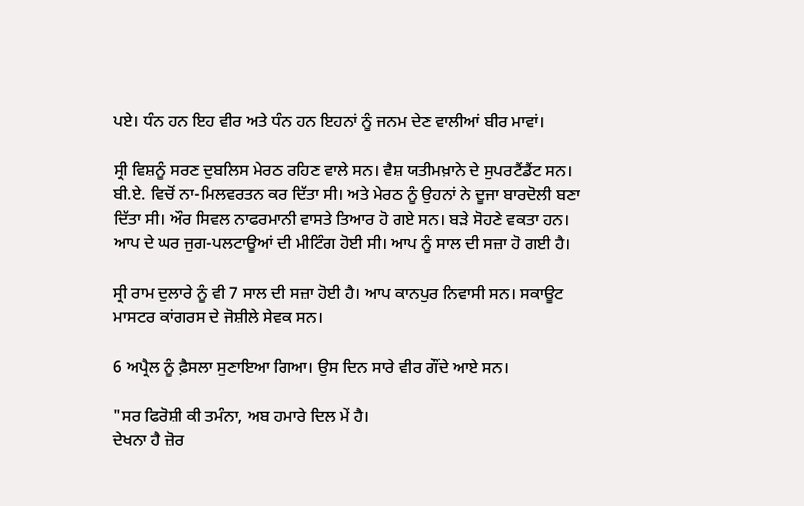ਪਏ। ਧੰਨ ਹਨ ਇਹ ਵੀਰ ਅਤੇ ਧੰਨ ਹਨ ਇਹਨਾਂ ਨੂੰ ਜਨਮ ਦੇਣ ਵਾਲੀਆਂ ਬੀਰ ਮਾਵਾਂ।

ਸ੍ਰੀ ਵਿਸ਼ਨੂੰ ਸਰਣ ਦੁਬਲਿਸ ਮੇਰਠ ਰਹਿਣ ਵਾਲੇ ਸਨ। ਵੈਸ਼ ਯਤੀਮਖ਼ਾਨੇ ਦੇ ਸੁਪਰਟੈਂਡੈਂਟ ਸਨ। ਬੀ.ਏ. ਵਿਚੋਂ ਨਾ-ਮਿਲਵਰਤਨ ਕਰ ਦਿੱਤਾ ਸੀ। ਅਤੇ ਮੇਰਠ ਨੂੰ ਉਹਨਾਂ ਨੇ ਦੂਜਾ ਬਾਰਦੋਲੀ ਬਣਾ ਦਿੱਤਾ ਸੀ। ਔਰ ਸਿਵਲ ਨਾਫਰਮਾਨੀ ਵਾਸਤੇ ਤਿਆਰ ਹੋ ਗਏ ਸਨ। ਬੜੇ ਸੋਹਣੇ ਵਕਤਾ ਹਨ। ਆਪ ਦੇ ਘਰ ਜੁਗ-ਪਲਟਾਊਆਂ ਦੀ ਮੀਟਿੰਗ ਹੋਈ ਸੀ। ਆਪ ਨੂੰ ਸਾਲ ਦੀ ਸਜ਼ਾ ਹੋ ਗਈ ਹੈ।

ਸ੍ਰੀ ਰਾਮ ਦੁਲਾਰੇ ਨੂੰ ਵੀ 7 ਸਾਲ ਦੀ ਸਜ਼ਾ ਹੋਈ ਹੈ। ਆਪ ਕਾਨਪੁਰ ਨਿਵਾਸੀ ਸਨ। ਸਕਾਊਟ ਮਾਸਟਰ ਕਾਂਗਰਸ ਦੇ ਜੋਸ਼ੀਲੇ ਸੇਵਕ ਸਨ।

6 ਅਪ੍ਰੈਲ ਨੂੰ ਫ਼ੈਸਲਾ ਸੁਣਾਇਆ ਗਿਆ। ਉਸ ਦਿਨ ਸਾਰੇ ਵੀਰ ਗੌਂਦੇ ਆਏ ਸਨ।

"ਸਰ ਫਿਰੋਸ਼ੀ ਕੀ ਤਮੰਨਾ, ਅਬ ਹਮਾਰੇ ਦਿਲ ਮੇਂ ਹੈ।
ਦੇਖਨਾ ਹੈ ਜ਼ੋਰ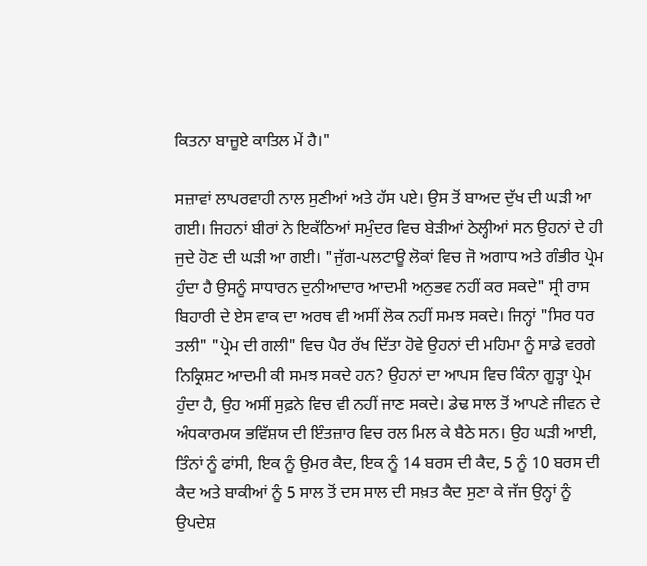ਕਿਤਨਾ ਬਾਜ਼ੂਏ ਕਾਤਿਲ ਮੇਂ ਹੈ।"

ਸਜ਼ਾਵਾਂ ਲਾਪਰਵਾਹੀ ਨਾਲ ਸੁਣੀਆਂ ਅਤੇ ਹੱਸ ਪਏ। ਉਸ ਤੋਂ ਬਾਅਦ ਦੁੱਖ ਦੀ ਘੜੀ ਆ ਗਈ। ਜਿਹਨਾਂ ਬੀਰਾਂ ਨੇ ਇਕੱਠਿਆਂ ਸਮੁੰਦਰ ਵਿਚ ਬੇੜੀਆਂ ਠੇਲ੍ਹੀਆਂ ਸਨ ਉਹਨਾਂ ਦੇ ਹੀ ਜੁਦੇ ਹੋਣ ਦੀ ਘੜੀ ਆ ਗਈ। "ਜੁੱਗ-ਪਲਟਾਊ ਲੋਕਾਂ ਵਿਚ ਜੋ ਅਗਾਧ ਅਤੇ ਗੰਭੀਰ ਪ੍ਰੇਮ ਹੁੰਦਾ ਹੈ ਉਸਨੂੰ ਸਾਧਾਰਨ ਦੁਨੀਆਦਾਰ ਆਦਮੀ ਅਨੁਭਵ ਨਹੀਂ ਕਰ ਸਕਦੇ" ਸ੍ਰੀ ਰਾਸ ਬਿਹਾਰੀ ਦੇ ਏਸ ਵਾਕ ਦਾ ਅਰਥ ਵੀ ਅਸੀਂ ਲੋਕ ਨਹੀਂ ਸਮਝ ਸਕਦੇ। ਜਿਨ੍ਹਾਂ "ਸਿਰ ਧਰ ਤਲੀ" "ਪ੍ਰੇਮ ਦੀ ਗਲੀ" ਵਿਚ ਪੈਰ ਰੱਖ ਦਿੱਤਾ ਹੋਵੇ ਉਹਨਾਂ ਦੀ ਮਹਿਮਾ ਨੂੰ ਸਾਡੇ ਵਰਗੇ ਨਿਕ੍ਰਿਸ਼ਟ ਆਦਮੀ ਕੀ ਸਮਝ ਸਕਦੇ ਹਨ? ਉਹਨਾਂ ਦਾ ਆਪਸ ਵਿਚ ਕਿੰਨਾ ਗੂੜ੍ਹਾ ਪ੍ਰੇਮ ਹੁੰਦਾ ਹੈ, ਉਹ ਅਸੀਂ ਸੁਫ਼ਨੇ ਵਿਚ ਵੀ ਨਹੀਂ ਜਾਣ ਸਕਦੇ। ਡੇਢ ਸਾਲ ਤੋਂ ਆਪਣੇ ਜੀਵਨ ਦੇ ਅੰਧਕਾਰਮਯ ਭਵਿੱਸ਼ਯ ਦੀ ਇੰਤਜ਼ਾਰ ਵਿਚ ਰਲ ਮਿਲ ਕੇ ਬੈਠੇ ਸਨ। ਉਹ ਘੜੀ ਆਈ, ਤਿੰਨਾਂ ਨੂੰ ਫਾਂਸੀ, ਇਕ ਨੂੰ ਉਮਰ ਕੈਦ, ਇਕ ਨੂੰ 14 ਬਰਸ ਦੀ ਕੈਦ, 5 ਨੂੰ 10 ਬਰਸ ਦੀ ਕੈਦ ਅਤੇ ਬਾਕੀਆਂ ਨੂੰ 5 ਸਾਲ ਤੋਂ ਦਸ ਸਾਲ ਦੀ ਸਖ਼ਤ ਕੈਦ ਸੁਣਾ ਕੇ ਜੱਜ ਉਨ੍ਹਾਂ ਨੂੰ ਉਪਦੇਸ਼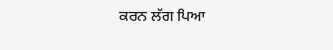ਕਰਨ ਲੱਗ ਪਿਆ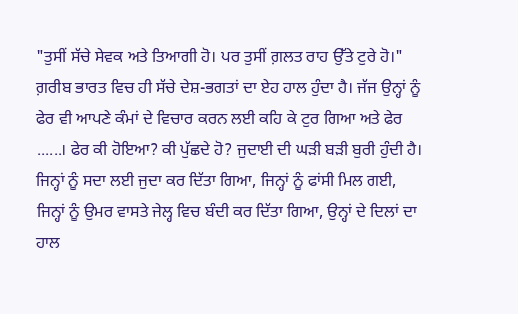"ਤੁਸੀਂ ਸੱਚੇ ਸੇਵਕ ਅਤੇ ਤਿਆਗੀ ਹੋ। ਪਰ ਤੁਸੀਂ ਗ਼ਲਤ ਰਾਹ ਉੱਤੇ ਟੁਰੇ ਹੋ।" ਗ਼ਰੀਬ ਭਾਰਤ ਵਿਚ ਹੀ ਸੱਚੇ ਦੇਸ਼-ਭਗਤਾਂ ਦਾ ਏਹ ਹਾਲ ਹੁੰਦਾ ਹੈ। ਜੱਜ ਉਨ੍ਹਾਂ ਨੂੰ ਫੇਰ ਵੀ ਆਪਣੇ ਕੰਮਾਂ ਦੇ ਵਿਚਾਰ ਕਰਨ ਲਈ ਕਹਿ ਕੇ ਟੁਰ ਗਿਆ ਅਤੇ ਫੇਰ ......। ਫੇਰ ਕੀ ਹੋਇਆ? ਕੀ ਪੁੱਛਦੇ ਹੋ? ਜੁਦਾਈ ਦੀ ਘੜੀ ਬੜੀ ਬੁਰੀ ਹੁੰਦੀ ਹੈ। ਜਿਨ੍ਹਾਂ ਨੂੰ ਸਦਾ ਲਈ ਜੁਦਾ ਕਰ ਦਿੱਤਾ ਗਿਆ, ਜਿਨ੍ਹਾਂ ਨੂੰ ਫਾਂਸੀ ਮਿਲ ਗਈ, ਜਿਨ੍ਹਾਂ ਨੂੰ ਉਮਰ ਵਾਸਤੇ ਜੇਲ੍ਹ ਵਿਚ ਬੰਦੀ ਕਰ ਦਿੱਤਾ ਗਿਆ, ਉਨ੍ਹਾਂ ਦੇ ਦਿਲਾਂ ਦਾ ਹਾਲ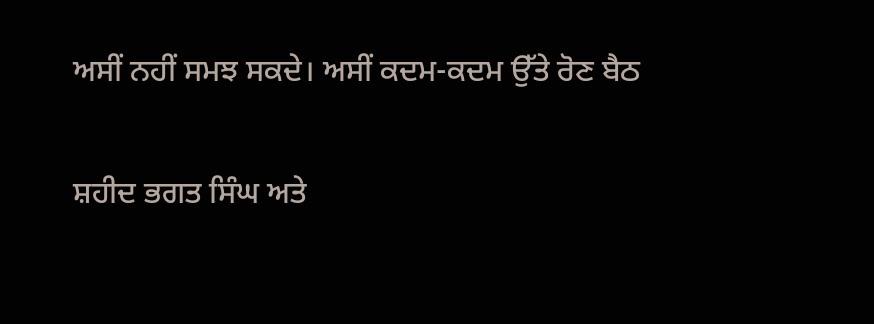ਅਸੀਂ ਨਹੀਂ ਸਮਝ ਸਕਦੇ। ਅਸੀਂ ਕਦਮ-ਕਦਮ ਉੱਤੇ ਰੋਣ ਬੈਠ

ਸ਼ਹੀਦ ਭਗਤ ਸਿੰਘ ਅਤੇ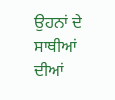ਉਹਨਾਂ ਦੇ ਸਾਥੀਆਂ ਦੀਆਂ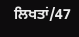ਲਿਖਤਾਂ/47